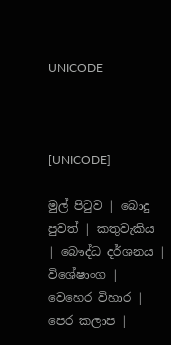UNICODE



[UNICODE]

මුල් පිටුව | බොදු පුවත් | කතුවැකිය | බෞද්ධ දර්ශනය | විශේෂාංග | වෙහෙර විහාර | පෙර කලාප |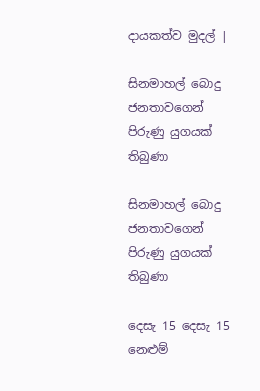දායකත්ව මුදල් |

සිනමාහල් බොදු ජනතාවගෙන් පිරුණු යුගයක් තිබුණා

සිනමාහල් බොදු ජනතාවගෙන් පිරුණු යුගයක් තිබුණා

දෙසැ 15 දෙසැ 15 නෙළුම්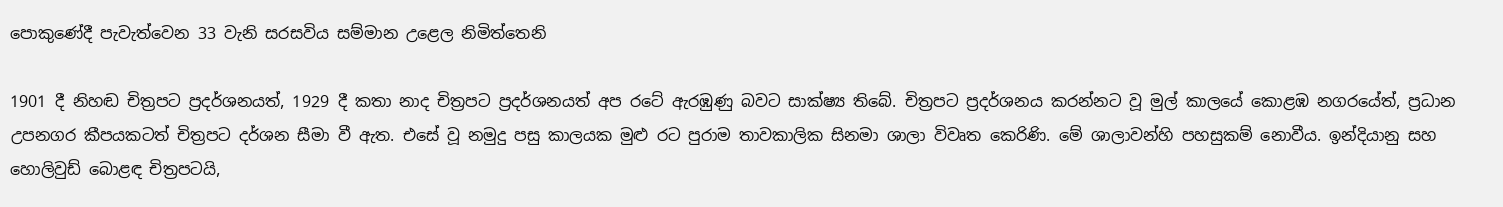පොකුණේදී පැවැත්වෙන 33 වැනි සරසවිය සම්මාන උළෙල නිමිත්තෙනි

1901 දී නිහඬ චිත්‍රපට ප්‍රදර්ශනයත්, 1929 දී කතා නාද චිත්‍රපට ප්‍රදර්ශනයත් අප රටේ ඇරඹුණු බවට සාක්ෂ්‍ය තිබේ. චිත්‍රපට ප්‍රදර්ශනය කරන්නට වූ මුල් කාලයේ කොළඹ නගරයේත්, ප්‍රධාන උපනගර කීපයකටත් චිත්‍රපට දර්ශන සීමා වී ඇත. එසේ වූ නමුදු පසු කාලයක මුළු රට පුරාම තාවකාලික සිනමා ශාලා විවෘත කෙරිණි. මේ ශාලාවන්හි පහසුකම් නොවීය. ඉන්දියානු සහ හොලිවුඩ් බොළඳ චිත්‍රපටයි,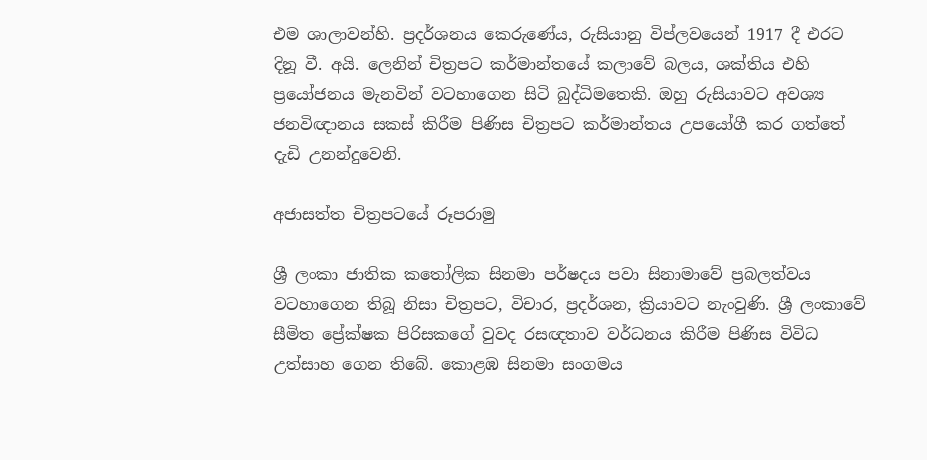එම ශාලාවන්හි. ප්‍රදර්ශනය කෙරුණේය, රුසියානු විප්ලවයෙන් 1917 දී එරට දිනූ වී. අයි. ලෙනින් චිත්‍රපට කර්මාන්තයේ කලාවේ බලය, ශක්තිය එහි ප්‍රයෝජනය මැනවින් වටහාගෙන සිටි බුද්ධිමතෙකි. ඔහු රුසියාවට අවශ්‍ය ජනවිඥානය සකස් කිරීම පිණිස චිත්‍රපට කර්මාන්තය උපයෝගී කර ගත්තේ දැඩි උනන්දුවෙනි.

අජාසත්ත චිත්‍රපටයේ රූපරාමු

ශ්‍රී ලංකා ජාතික කතෝලික සිනමා පර්ෂදය පවා සිනාමාවේ ප්‍රබලත්වය වටහාගෙන තිබූ නිසා චිත්‍රපට, විචාර, ප්‍රදර්ශන, ක්‍රියාවට නැංවුණි. ශ්‍රී ලංකාවේ සීමිත ප්‍රේක්ෂක පිරිසකගේ වුවද රසඥතාව වර්ධනය කිරීම පිණිස විවිධ උත්සාහ ගෙන තිබේ. කොළඹ සිනමා සංගමය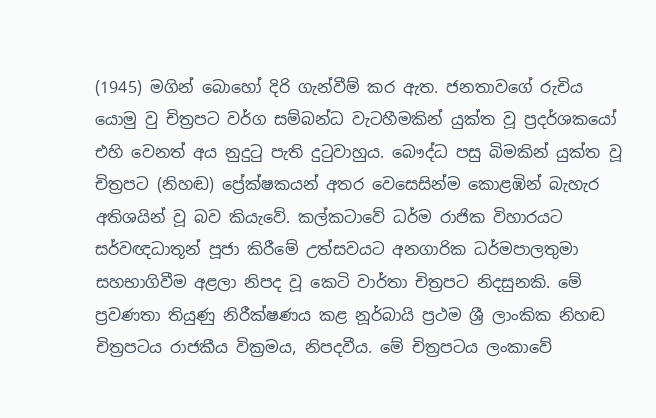(1945) මගින් බොහෝ දිරි ගැන්වීම් කර ඇත. ජනතාවගේ රුචිය යොමු වු චිත්‍රපට වර්ග සම්බන්ධ වැටහීමකින් යුක්ත වූ ප්‍රදර්ශකයෝ එහි වෙනත් අය නුදුටු පැති දුටුවාහුය. බෞද්ධ පසු බිමකින් යුක්ත වූ චිත්‍රපට (නිහඬ) ප්‍රේක්ෂකයන් අතර වෙසෙසින්ම කොළඹින් බැහැර අතිශයින් වූ බව කියැවේ. කල්කටාවේ ධර්ම රාජික විහාරයට සර්වඥධාතූන් පූජා කිරීමේ උත්සවයට අනගාරික ධර්මපාලතුමා සහභාගිවීම අළලා නිපද වූ කෙටි වාර්තා චිත්‍රපට නිදසුනකි. මේ ප්‍රවණතා තියුණු නිරීක්ෂණය කළ නූර්බායි ප්‍රථම ශ්‍රී ලාංකික නිහඬ චිත්‍රපටය රාජකීය වික්‍රමය, නිපදවීය. මේ චිත්‍රපටය ලංකාවේ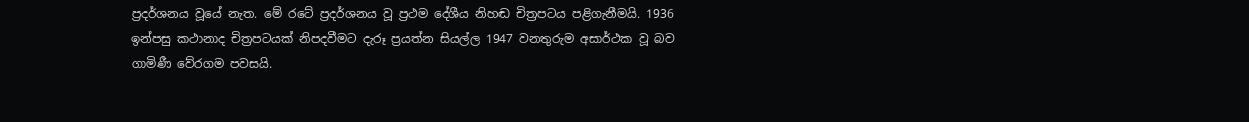ප්‍රදර්ශනය වූයේ නැත. මේ රටේ ප්‍රදර්ශනය වූ ප්‍රථම දේශීය නිහඬ චිත්‍රපටය පළිගැනීමයි. 1936 ඉන්පසු කථානාද චිත්‍රපටයක් නිපදවීමට දැරූ ප්‍රයත්න සියල්ල 1947 වනතුරුම අසාර්ථක වූ බව ගාමිණී වේරගම පවසයි.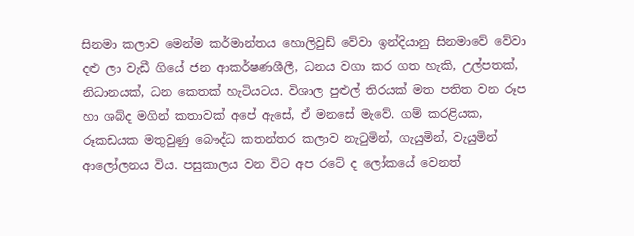සිනමා කලාව මෙන්ම කර්මාන්තය හොලිවුඩ් වේවා ඉන්දියානු සිනමාවේ වේවා දළු ලා වැඩී ගියේ ජන ආකර්ෂණශීලී, ධනය වගා කර ගත හැකි, උල්පතක්, නිධානයක්, ධන කෙතක් හැටියටය. විශාල පුළුල් තිරයක් මත පතිත වන රූප හා ශබ්ද මගින් කතාවක් අපේ ඇසේ, ඒ මනසේ මැවේ. ගම් කරළියක, රූකඩයක මතුවුණු බෞද්ධ කතන්තර කලාව නැටුමින්, ගැයුමින්, වැයුමින් ආලෝලනය විය. පසුකාලය වන විට අප රටේ ද ලෝකයේ වෙනත්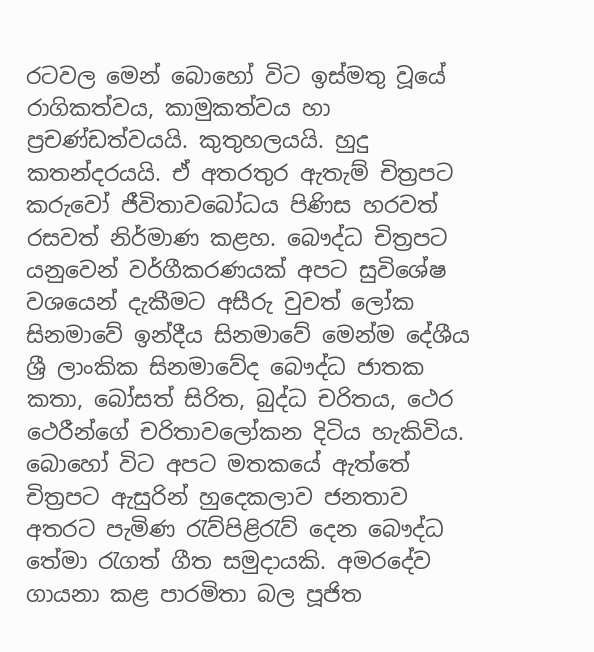රටවල මෙන් බොහෝ විට ඉස්මතු වූයේ රාගිකත්වය, කාමුකත්වය හා ප්‍රචණ්ඩත්වයයි. කුතුහලයයි. හුදු කතන්දරයයි. ඒ අතරතුර ඇතැම් චිත්‍රපට කරුවෝ ජීවිතාවබෝධය පිණිස හරවත් රසවත් නිර්මාණ කළහ. බෞද්ධ චිත්‍රපට යනුවෙන් වර්ගීකරණයක් අපට සුවිශේෂ වශයෙන් දැකීමට අසීරු වුවත් ලෝක සිනමාවේ ඉන්දීය සිනමාවේ මෙන්ම දේශීය ශ්‍රී ලාංකික සිනමාවේද බෞද්ධ ජාතක කතා, බෝසත් සිරිත, බුද්ධ චරිතය, ථෙර ථෙරීන්ගේ චරිතාවලෝකන දිටිය හැකිවිය. බොහෝ විට අපට මතකයේ ඇත්තේ චිත්‍රපට ඇසුරින් හුදෙකලාව ජනතාව අතරට පැමිණ රැව්පිළිරැව් දෙන බෞද්ධ තේමා රැගත් ගීත සමුදායකි. අමරදේව ගායනා කළ පාරමිතා බල පූජිත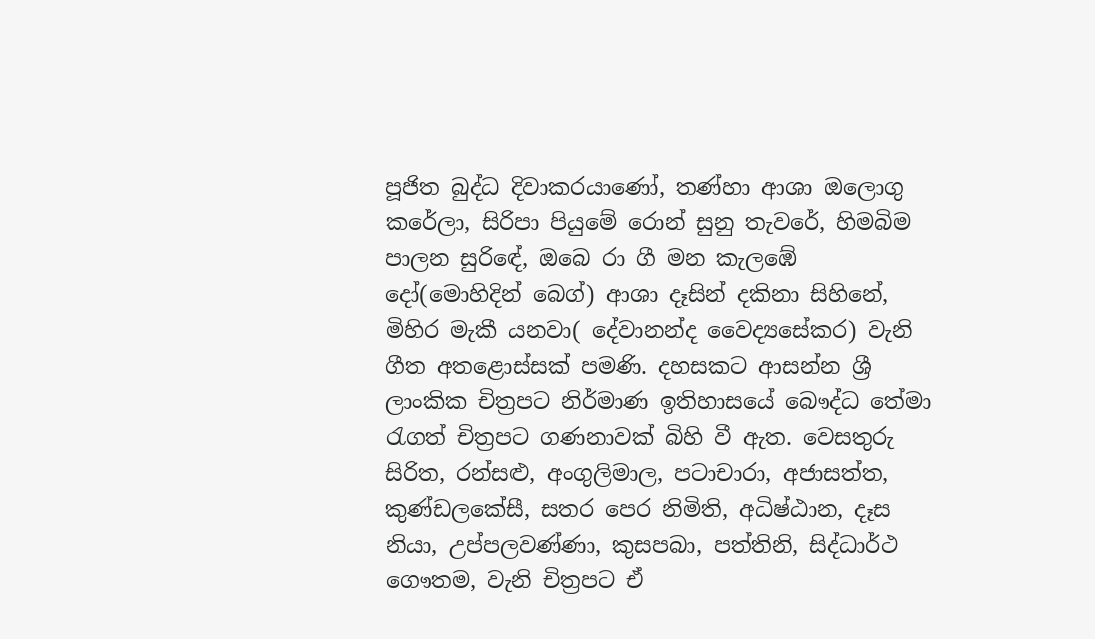පූජිත බුද්ධ දිවාකරයාණෝ, තණ්හා ආශා ඔලොගු කරේලා, සිරිපා පියුමේ රොන් සුනු තැවරේ, හිමබිම පාලන සුරිඳේ, ඔබෙ රා ගී මන කැලඹේ දෝ(මොහිදින් බෙග්) ආශා දෑසින් දකිනා සිහිනේ, මිහිර මැකී යනවා( දේවානන්ද වෛද්‍යසේකර) වැනි ගීත අතළොස්සක් පමණි. දහසකට ආසන්න ශ්‍රී ලාංකික චිත්‍රපට නිර්මාණ ඉතිහාසයේ බෞද්ධ තේමා රැගත් චිත්‍රපට ගණනාවක් බිහි වී ඇත. වෙසතුරු සිරිත, රන්සළු, අංගුලිමාල, පටාචාරා, අජාසත්ත, කුණ්ඩලකේසී, සතර පෙර නිමිති, අධිෂ්ඨාන, දෑස නියා, උප්පලවණ්ණා, කුසපබා, පත්තිනි, සිද්ධාර්ථ ගෞතම, වැනි චිත්‍රපට ඒ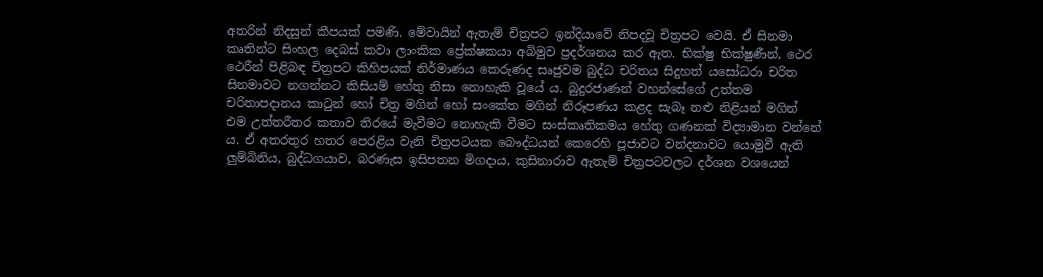අතරින් නිදසුන් කීපයක් පමණි. මේවායින් ඇතැම් චිත්‍රපට ඉන්දියාවේ නිපදවූ චිත්‍රපට වෙයි. ඒ සිනමා කෘතින්ට සිංහල දෙබස් කවා ලාංකික ප්‍රේක්ෂකයා අබිමුව ප්‍රදර්ශනය කර ඇත. භික්ෂු භික්ෂුණීන්, ථෙර ථෙරීන් පිළිබඳ චිත්‍රපට කිහිපයක් නිර්මාණය කෙරුණද සෘජුවම බුද්ධ චරිතය සිදුහත් යසෝධරා චරිත සිනමාවට නගන්නට කිසියම් හේතු නිසා නොහැකි වූයේ ය. බුදුරජාණන් වහන්සේගේ උත්තම චරිතාපදානය කාටුන් හෝ චිත්‍ර මගින් හෝ සංකේත මගින් නිරූපණය කළද සැබෑ නළු නිළියන් මගින් එම උත්තරීතර කතාව තිරයේ මැවීමට නොහැකි වීමට සංස්කෘතිකමය හේතු ගණනක් විද්‍යාමාන වන්නේ ය. ඒ අතරතුර හතර පෙරළිය වැනි චිත්‍රපටයක බෞද්ධයන් කෙරෙහි පූජාවට වන්දනාවට යොමුවී ඇති ලුම්බිනිය, බුද්ධගයාව, බරණැස ඉසිපතන මිගදාය, කුසිනාරාව ඇතැම් චිත්‍රපටවලට දර්ශන වශයෙන්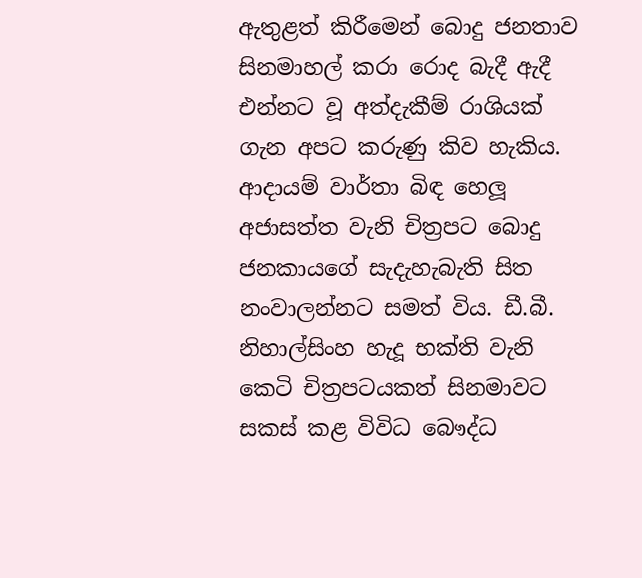ඇතුළත් කිරීමෙන් බොදු ජනතාව සිනමාහල් කරා රොද බැදී ඇදී එන්නට වූ අත්දැකීම් රාශියක් ගැන අපට කරුණු කිව හැකිය. ආදායම් වාර්තා බිඳ හෙලූ අජාසත්ත වැනි චිත්‍රපට බොදු ජනකායගේ සැදැහැබැති සිත නංවාලන්නට සමත් විය. ඩී.බී. නිහාල්සිංහ හැදූ භක්ති වැනි කෙටි චිත්‍රපටයකත් සිනමාවට සකස් කළ විවිධ බෞද්ධ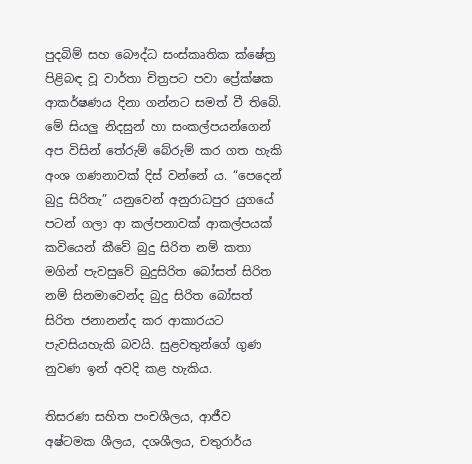පුදබිම් සහ බෞද්ධ සංස්කෘතික ක්ෂේත්‍ර පිළිබඳ වූ වාර්තා චිත්‍රපට පවා ප්‍රේක්ෂක ආකර්ෂණය දිනා ගන්නට සමත් වී තිබේ. මේ සියලු නිදසුන් හා සංකල්පයන්ගෙන් අප විසින් තේරුම් බේරුම් කර ගත හැකි අංශ ගණනාවක් දිස් වන්නේ ය. “පෙදෙන් බුදු සිරිතැ” යනුවෙන් අනුරාධපුර යුගයේ පටන් ගලා ආ කල්පනාවක් ආකල්පයක් කවියෙන් කීවේ බුදු සිරිත නම් කතා මගින් පැවසුවේ බුදුසිරිත බෝසත් සිරිත නම් සිනමාවෙන්ද බුදු සිරිත බෝසත් සිරිත ජනානන්ද කර ආකාරයට පැවසියහැකි බවයි. සුළවතුන්ගේ ගුණ නුවණ ඉන් අවදි කළ හැකිය.

තිසරණ සහිත පංචශීලය, ආජීව අෂ්ටමක ශීලය, දශශීලය, චතුරාර්ය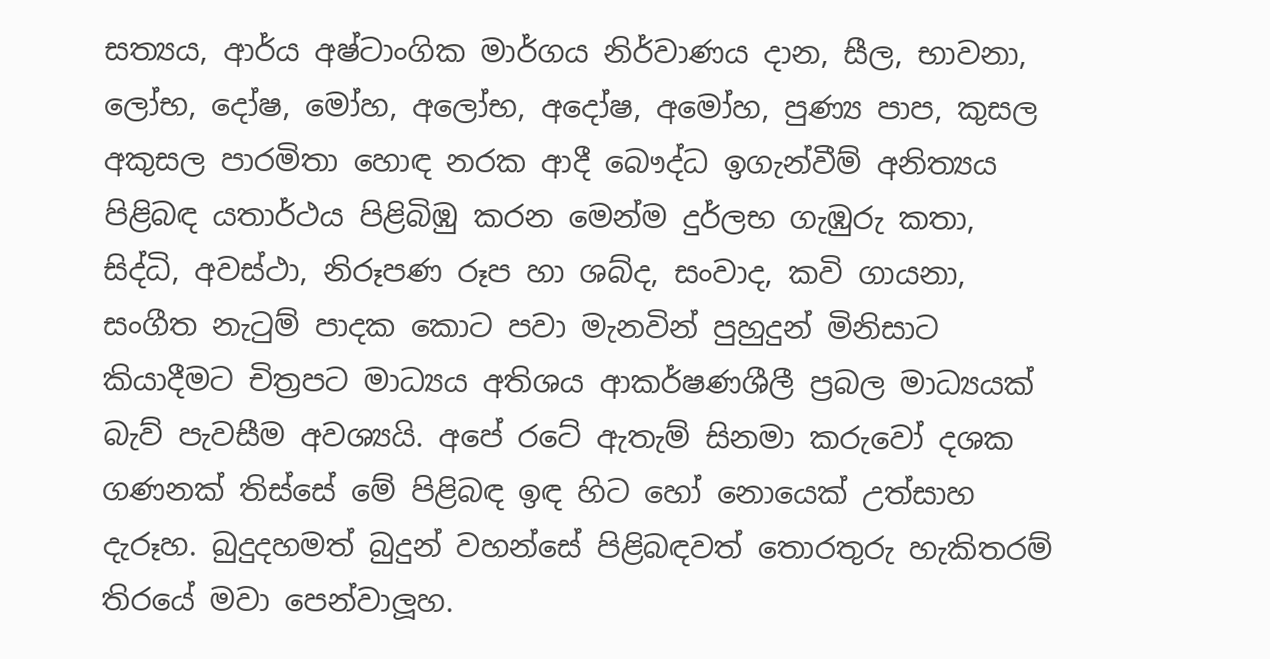සත්‍යය, ආර්ය අෂ්ටාංගික මාර්ගය නිර්වාණය දාන, සීල, භාවනා, ලෝභ, දෝෂ, මෝහ, අලෝභ, අදෝෂ, අමෝහ, පුණ්‍ය පාප, කුසල අකුසල පාරමිතා හොඳ නරක ආදී බෞද්ධ ඉගැන්වීම් අනිත්‍යය පිළිබඳ යතාර්ථය පිළිබිඹු කරන මෙන්ම දුර්ලභ ගැඹුරු කතා, සිද්ධි, අවස්ථා, නිරූපණ රූප හා ශබ්ද, සංවාද, කවි ගායනා, සංගීත නැටුම් පාදක කොට පවා මැනවින් පුහුදුන් මිනිසාට කියාදීමට චිත්‍රපට මාධ්‍යය අතිශය ආකර්ෂණශීලී ප්‍රබල මාධ්‍යයක් බැව් පැවසීම අවශ්‍යයි. අපේ රටේ ඇතැම් සිනමා කරුවෝ දශක ගණනක් තිස්සේ මේ පිළිබඳ ඉඳ හිට හෝ නොයෙක් උත්සාහ දැරූහ. බුදුදහමත් බුදුන් වහන්සේ පිළිබඳවත් තොරතුරු හැකිතරම් තිරයේ මවා පෙන්වාලූහ.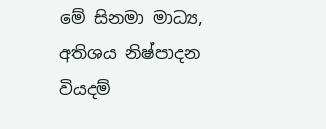මේ සිනමා මාධ්‍ය, අතිශය නිෂ්පාදන වියදම්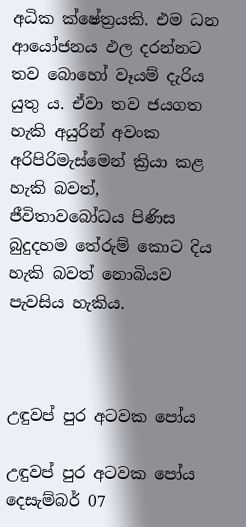අධික ක්ෂේත්‍රයකි. එම ධන ආයෝජනය ඵල දරන්නට තව බොහෝ වෑයම් දැරිය යුතු ය. ඒවා තව ජයගත හැකි අයුරින් අවංක අරිපිරිමැස්මෙන් ක්‍රියා කළ හැකි බවත්, ජීවිතාවබෝධය පිණිස බුදුදහම තේරුම් කොට දිය හැකි බවත් නොබියව පැවසිය හැකිය.



උඳුවප් පුර අටවක පෝය

උඳුවප් පුර අටවක පෝය දෙසැම්බර් 07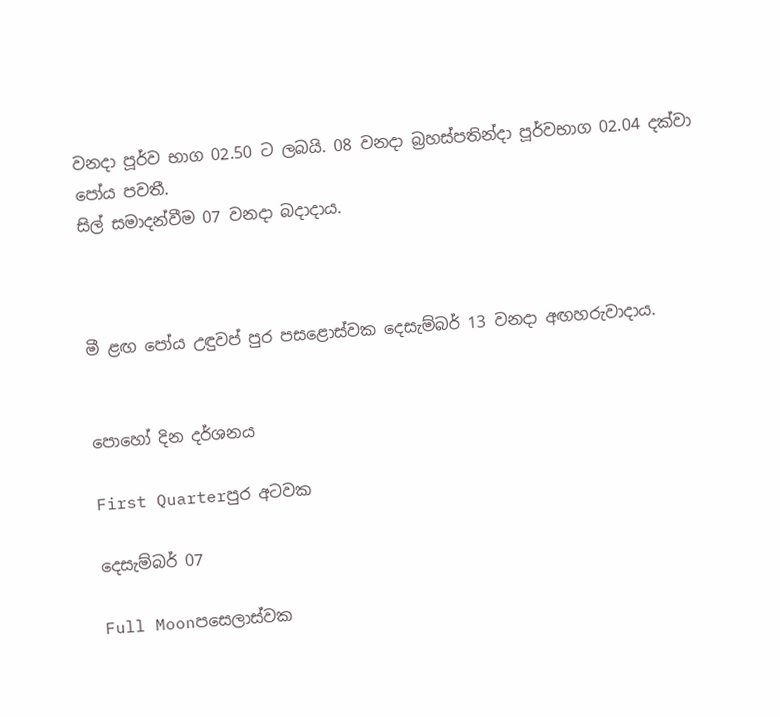වනදා පූර්ව භාග 02.50 ට ලබයි. 08 වනදා බ්‍රහස්පතින්දා පූර්වභාග 02.04 දක්වා පෝය පවතී.
සිල් සමාදන්වීම 07 වනදා බදාදාය.



මී ළඟ පෝය උඳුවප් පුර පසළොස්වක දෙසැම්බර් 13 වනදා අඟහරුවාදාය.


පොහෝ දින දර්ශනය

First Quarterපුර අටවක

දෙසැම්බර් 07

Full Moonපසෙලාස්වක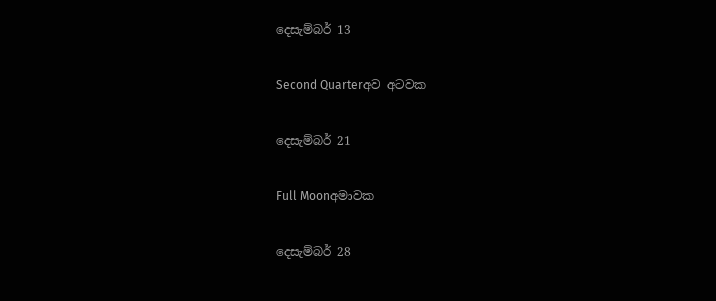දෙසැම්බර් 13

Second Quarterඅව අටවක

දෙසැම්බර් 21

Full Moonඅමාවක

දෙසැම්බර් 28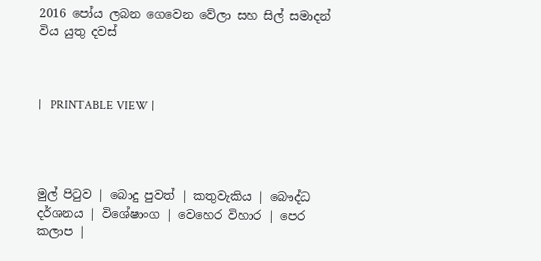2016 පෝය ලබන ගෙවෙන වේලා සහ සිල් සමාදන් විය යුතු දවස්



|   PRINTABLE VIEW |




මුල් පිටුව | බොදු පුවත් | කතුවැකිය | බෞද්ධ දර්ශනය | විශේෂාංග | වෙහෙර විහාර | පෙර කලාප |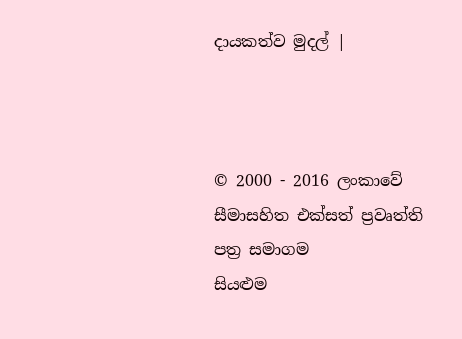දායකත්ව මුදල් |



© 2000 - 2016 ලංකාවේ සීමාසහිත එක්සත් ප්‍රවෘත්ති පත්‍ර සමාගම
සියළුම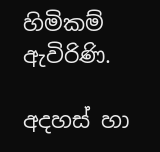හිමිකම් ඇවිරිණි.

අදහස් හා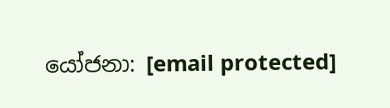යෝජනා: [email protected]